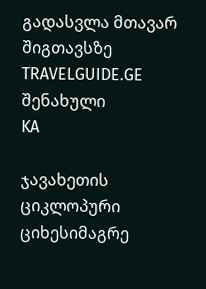გადასვლა მთავარ შიგთავსზე
TRAVELGUIDE.GE
შენახული
KA

ჯავახეთის ციკლოპური ციხესიმაგრე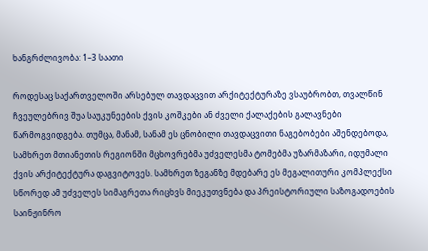ხანგრძლივობა: 1–3 საათი

როდესაც საქართველოში არსებულ თავდაცვით არქიტექტურაზე ვსაუბრობთ, თვალწინ ჩვეულებრივ შუა საუკუნეების ქვის კოშკები ან ძველი ქალაქების გალავნები წარმოგვიდგება. თუმცა, მანამ, სანამ ეს ცნობილი თავდაცვითი ნაგებობები აშენდებოდა, სამხრეთ მთიანეთის რეგიონში მცხოვრებმა უძველესმა ტომებმა უზარმაზარი, იდუმალი ქვის არქიტექტურა დაგვიტოვეს. სამხრეთ ზეგანზე მდებარე ეს მეგალითური კომპლექსი სწორედ ამ უძველეს სიმაგრეთა რიცხვს მიეკუთვნება და პრეისტორიული საზოგადოების საინჟინრო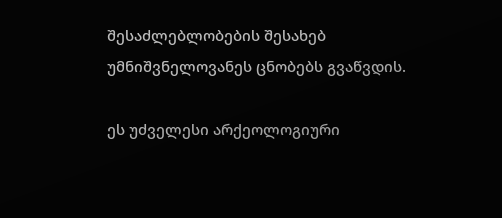შესაძლებლობების შესახებ უმნიშვნელოვანეს ცნობებს გვაწვდის.

ეს უძველესი არქეოლოგიური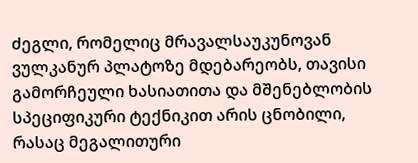ძეგლი, რომელიც მრავალსაუკუნოვან ვულკანურ პლატოზე მდებარეობს, თავისი გამორჩეული ხასიათითა და მშენებლობის სპეციფიკური ტექნიკით არის ცნობილი, რასაც მეგალითური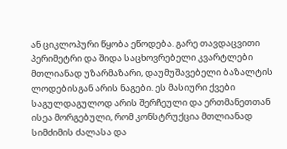ან ციკლოპური წყობა ეწოდება. გარე თავდაცვითი პერიმეტრი და შიდა საცხოვრებელი კვარტლები მთლიანად უზარმაზარი, დაუმუშავებელი ბაზალტის ლოდებისგან არის ნაგები. ეს მასიური ქვები საგულდაგულოდ არის შერჩეული და ერთმანეთთან ისეა მორგებული, რომ კონსტრუქცია მთლიანად სიმძიმის ძალასა და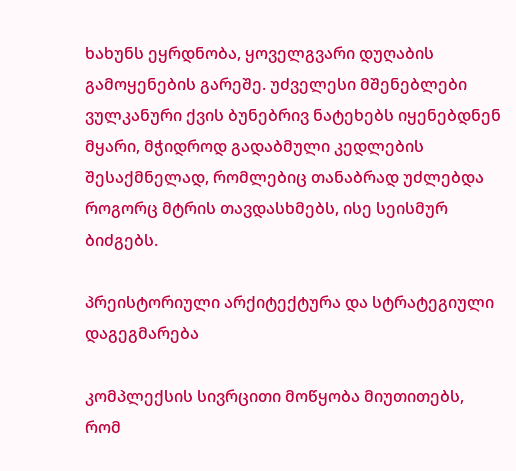ხახუნს ეყრდნობა, ყოველგვარი დუღაბის გამოყენების გარეშე. უძველესი მშენებლები ვულკანური ქვის ბუნებრივ ნატეხებს იყენებდნენ მყარი, მჭიდროდ გადაბმული კედლების შესაქმნელად, რომლებიც თანაბრად უძლებდა როგორც მტრის თავდასხმებს, ისე სეისმურ ბიძგებს.

პრეისტორიული არქიტექტურა და სტრატეგიული დაგეგმარება

კომპლექსის სივრცითი მოწყობა მიუთითებს, რომ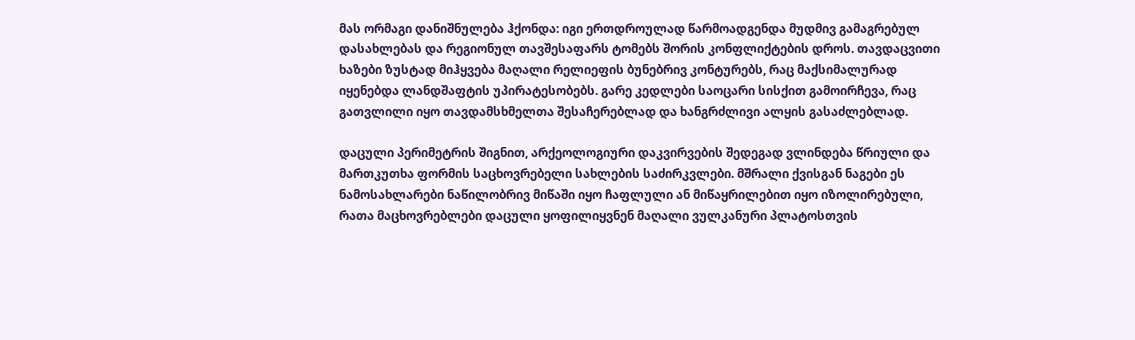მას ორმაგი დანიშნულება ჰქონდა: იგი ერთდროულად წარმოადგენდა მუდმივ გამაგრებულ დასახლებას და რეგიონულ თავშესაფარს ტომებს შორის კონფლიქტების დროს. თავდაცვითი ხაზები ზუსტად მიჰყვება მაღალი რელიეფის ბუნებრივ კონტურებს, რაც მაქსიმალურად იყენებდა ლანდშაფტის უპირატესობებს. გარე კედლები საოცარი სისქით გამოირჩევა, რაც გათვლილი იყო თავდამსხმელთა შესაჩერებლად და ხანგრძლივი ალყის გასაძლებლად.

დაცული პერიმეტრის შიგნით, არქეოლოგიური დაკვირვების შედეგად ვლინდება წრიული და მართკუთხა ფორმის საცხოვრებელი სახლების საძირკვლები. მშრალი ქვისგან ნაგები ეს ნამოსახლარები ნაწილობრივ მიწაში იყო ჩაფლული ან მიწაყრილებით იყო იზოლირებული, რათა მაცხოვრებლები დაცული ყოფილიყვნენ მაღალი ვულკანური პლატოსთვის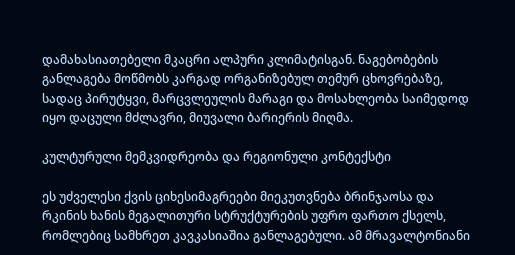დამახასიათებელი მკაცრი ალპური კლიმატისგან. ნაგებობების განლაგება მოწმობს კარგად ორგანიზებულ თემურ ცხოვრებაზე, სადაც პირუტყვი, მარცვლეულის მარაგი და მოსახლეობა საიმედოდ იყო დაცული მძლავრი, მიუვალი ბარიერის მიღმა.

კულტურული მემკვიდრეობა და რეგიონული კონტექსტი

ეს უძველესი ქვის ციხესიმაგრეები მიეკუთვნება ბრინჯაოსა და რკინის ხანის მეგალითური სტრუქტურების უფრო ფართო ქსელს, რომლებიც სამხრეთ კავკასიაშია განლაგებული. ამ მრავალტონიანი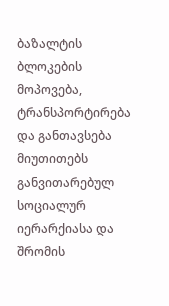ბაზალტის ბლოკების მოპოვება, ტრანსპორტირება და განთავსება მიუთითებს განვითარებულ სოციალურ იერარქიასა და შრომის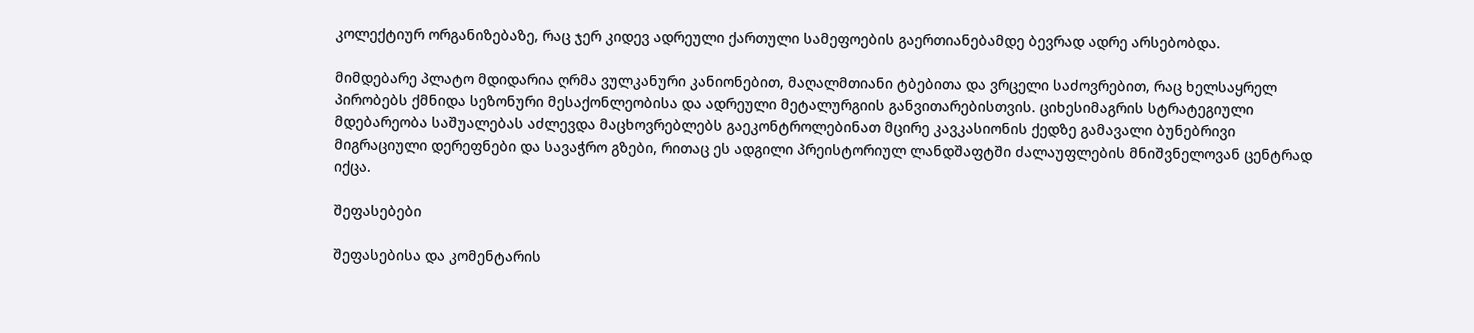კოლექტიურ ორგანიზებაზე, რაც ჯერ კიდევ ადრეული ქართული სამეფოების გაერთიანებამდე ბევრად ადრე არსებობდა.

მიმდებარე პლატო მდიდარია ღრმა ვულკანური კანიონებით, მაღალმთიანი ტბებითა და ვრცელი საძოვრებით, რაც ხელსაყრელ პირობებს ქმნიდა სეზონური მესაქონლეობისა და ადრეული მეტალურგიის განვითარებისთვის. ციხესიმაგრის სტრატეგიული მდებარეობა საშუალებას აძლევდა მაცხოვრებლებს გაეკონტროლებინათ მცირე კავკასიონის ქედზე გამავალი ბუნებრივი მიგრაციული დერეფნები და სავაჭრო გზები, რითაც ეს ადგილი პრეისტორიულ ლანდშაფტში ძალაუფლების მნიშვნელოვან ცენტრად იქცა.

შეფასებები

შეფასებისა და კომენტარის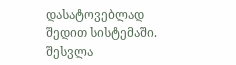დასატოვებლად შედით სისტემაში. შესვლა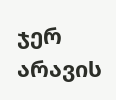ჯერ არავის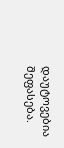დაუტოვებია შეფასება.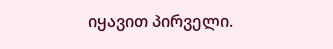იყავით პირველი.